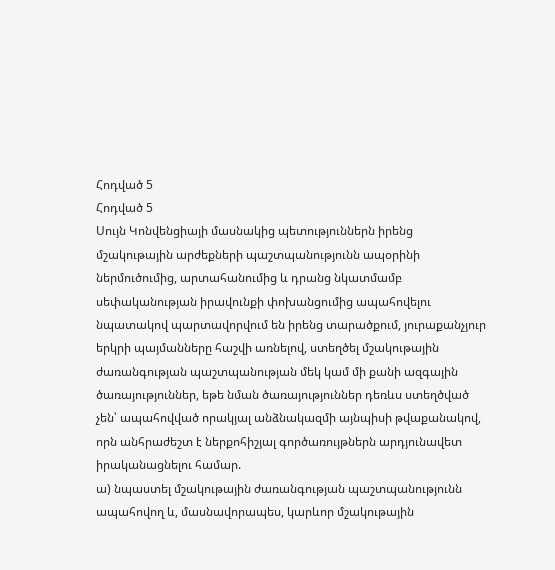Հոդված 5
Հոդված 5
Սույն Կոնվենցիայի մասնակից պետություններն իրենց մշակութային արժեքների պաշտպանությունն ապօրինի ներմուծումից, արտահանումից և դրանց նկատմամբ սեփականության իրավունքի փոխանցումից ապահովելու նպատակով պարտավորվում են իրենց տարածքում, յուրաքանչյուր երկրի պայմանները հաշվի առնելով, ստեղծել մշակութային ժառանգության պաշտպանության մեկ կամ մի քանի ազգային ծառայություններ, եթե նման ծառայություններ դեռևս ստեղծված չեն՝ ապահովված որակյալ անձնակազմի այնպիսի թվաքանակով, որն անհրաժեշտ է ներքոհիշյալ գործառույթներն արդյունավետ իրականացնելու համար.
ա) նպաստել մշակութային ժառանգության պաշտպանությունն ապահովող և, մասնավորապես, կարևոր մշակութային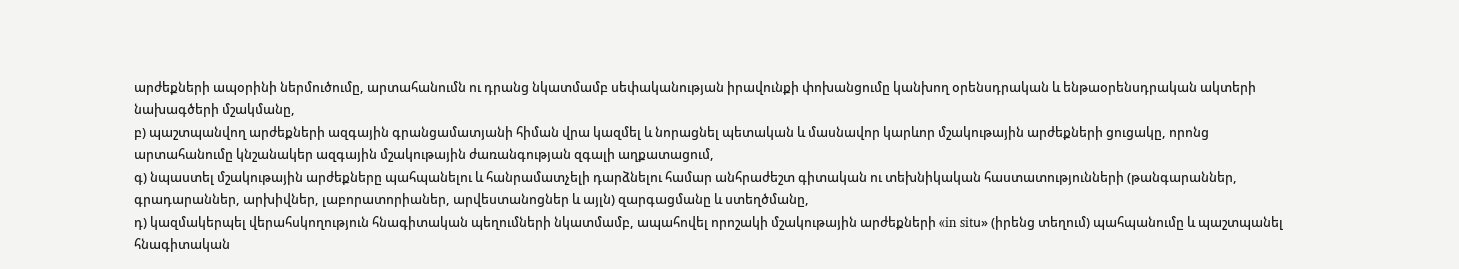արժեքների ապօրինի ներմուծումը, արտահանումն ու դրանց նկատմամբ սեփականության իրավունքի փոխանցումը կանխող օրենսդրական և ենթաօրենսդրական ակտերի նախագծերի մշակմանը,
բ) պաշտպանվող արժեքների ազգային գրանցամատյանի հիման վրա կազմել և նորացնել պետական և մասնավոր կարևոր մշակութային արժեքների ցուցակը, որոնց արտահանումը կնշանակեր ազգային մշակութային ժառանգության զգալի աղքատացում,
գ) նպաստել մշակութային արժեքները պահպանելու և հանրամատչելի դարձնելու համար անհրաժեշտ գիտական ու տեխնիկական հաստատությունների (թանգարաններ, գրադարաններ, արխիվներ, լաբորատորիաներ, արվեստանոցներ և այլն) զարգացմանը և ստեղծմանը,
դ) կազմակերպել վերահսկողություն հնագիտական պեղումների նկատմամբ, ապահովել որոշակի մշակութային արժեքների «in sitս» (իրենց տեղում) պահպանումը և պաշտպանել հնագիտական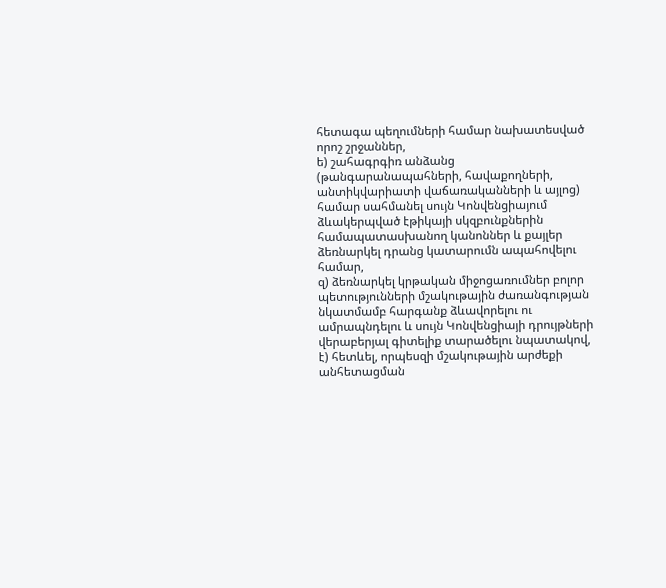հետագա պեղումների համար նախատեսված որոշ շրջաններ,
ե) շահագրգիռ անձանց (թանգարանապահների, հավաքողների, անտիկվարիատի վաճառականների և այլոց) համար սահմանել սույն Կոնվենցիայում ձևակերպված էթիկայի սկզբունքներին համապատասխանող կանոններ և քայլեր ձեռնարկել դրանց կատարումն ապահովելու համար,
զ) ձեռնարկել կրթական միջոցառումներ բոլոր պետությունների մշակութային ժառանգության նկատմամբ հարգանք ձևավորելու ու ամրապնդելու և սույն Կոնվենցիայի դրույթների վերաբերյալ գիտելիք տարածելու նպատակով,
է) հետևել, որպեսզի մշակութային արժեքի անհետացման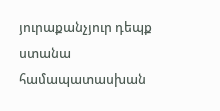յուրաքանչյուր դեպք ստանա համապատասխան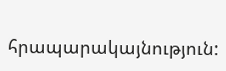հրապարակայնություն: